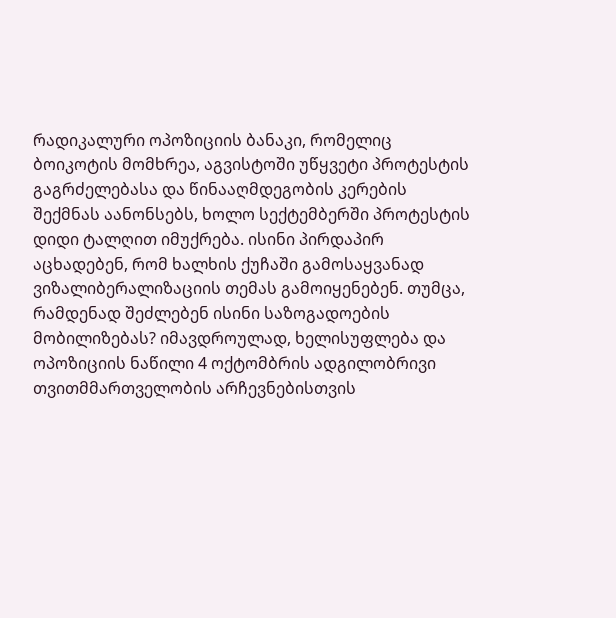რადიკალური ოპოზიციის ბანაკი, რომელიც ბოიკოტის მომხრეა, აგვისტოში უწყვეტი პროტესტის გაგრძელებასა და წინააღმდეგობის კერების შექმნას აანონსებს, ხოლო სექტემბერში პროტესტის დიდი ტალღით იმუქრება. ისინი პირდაპირ აცხადებენ, რომ ხალხის ქუჩაში გამოსაყვანად ვიზალიბერალიზაციის თემას გამოიყენებენ. თუმცა, რამდენად შეძლებენ ისინი საზოგადოების მობილიზებას? იმავდროულად, ხელისუფლება და ოპოზიციის ნაწილი 4 ოქტომბრის ადგილობრივი თვითმმართველობის არჩევნებისთვის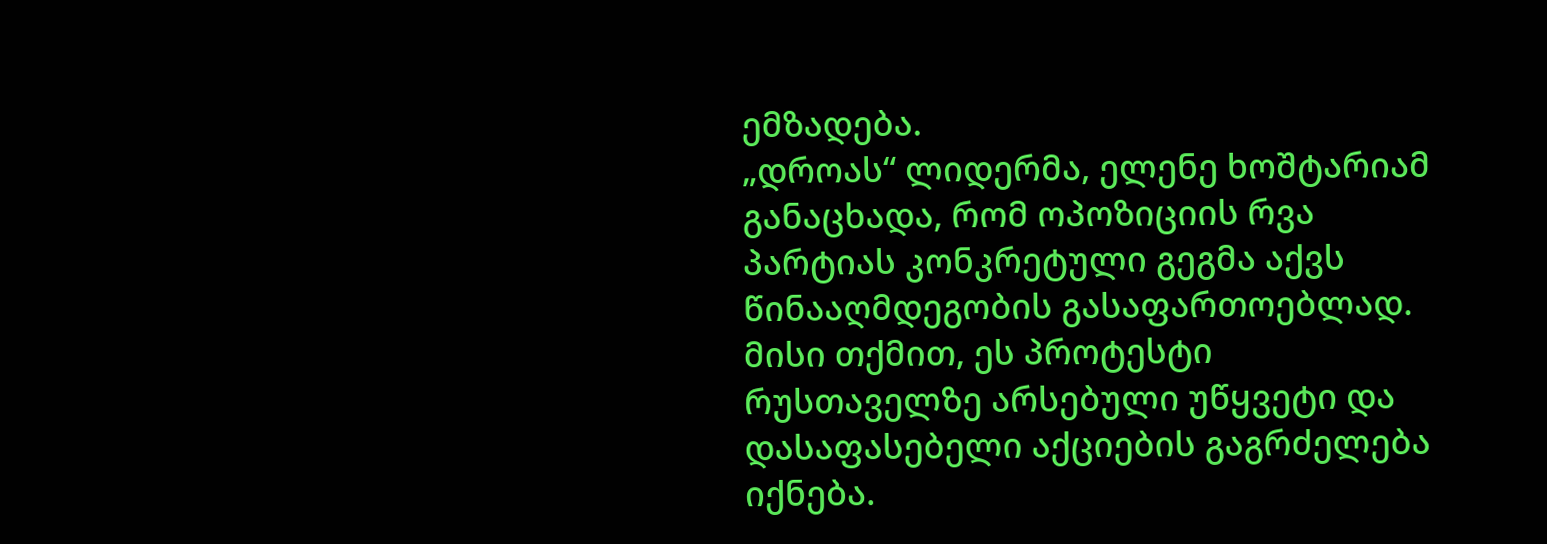ემზადება.
„დროას“ ლიდერმა, ელენე ხოშტარიამ განაცხადა, რომ ოპოზიციის რვა პარტიას კონკრეტული გეგმა აქვს წინააღმდეგობის გასაფართოებლად. მისი თქმით, ეს პროტესტი რუსთაველზე არსებული უწყვეტი და დასაფასებელი აქციების გაგრძელება იქნება.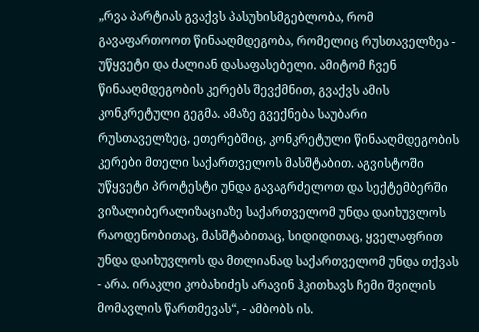„რვა პარტიას გვაქვს პასუხისმგებლობა, რომ გავაფართოოთ წინააღმდეგობა, რომელიც რუსთაველზეა - უწყვეტი და ძალიან დასაფასებელი. ამიტომ ჩვენ წინააღმდეგობის კერებს შევქმნით, გვაქვს ამის კონკრეტული გეგმა. ამაზე გვექნება საუბარი რუსთაველზეც, ეთერებშიც, კონკრეტული წინააღმდეგობის კერები მთელი საქართველოს მასშტაბით. აგვისტოში უწყვეტი პროტესტი უნდა გავაგრძელოთ და სექტემბერში ვიზალიბერალიზაციაზე საქართველომ უნდა დაიხუვლოს რაოდენობითაც, მასშტაბითაც, სიდიდითაც, ყველაფრით უნდა დაიხუვლოს და მთლიანად საქართველომ უნდა თქვას - არა. ირაკლი კობახიძეს არავინ ჰკითხავს ჩემი შვილის მომავლის წართმევას“, - ამბობს ის.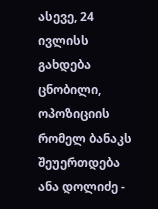ასევე, 24 ივლისს გახდება ცნობილი, ოპოზიციის რომელ ბანაკს შეუერთდება ანა დოლიძე -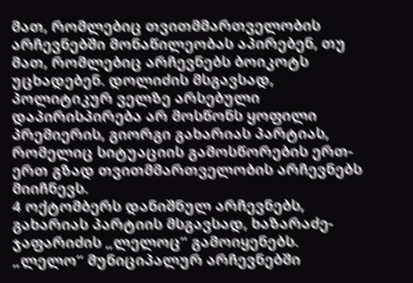მათ, რომლებიც თვითმმართველობის არჩევნებში მონაწილეობას აპირებენ, თუ მათ, რომლებიც არჩევნებს ბოიკოტს უცხადებენ. დოლიძის მსგავსად, პოლიტიკურ ველზე არსებული დაპირისპირება არ მოსწონს ყოფილი პრემიერის, გიორგი გახარიას პარტიას, რომელიც სიტუაციის გამოსწორების ერთ-ერთ გზად თვითმმართველობის არჩევნებს მიიჩნევს.
4 ოქტომბერს დანიშნულ არჩევნებს, გახარიას პარტიის მსგავსად, ხაზარაძე-ჯაფარიძის „ლელოც“ გამოიყენებს. „ლელო“ მუნიციპალურ არჩევნებში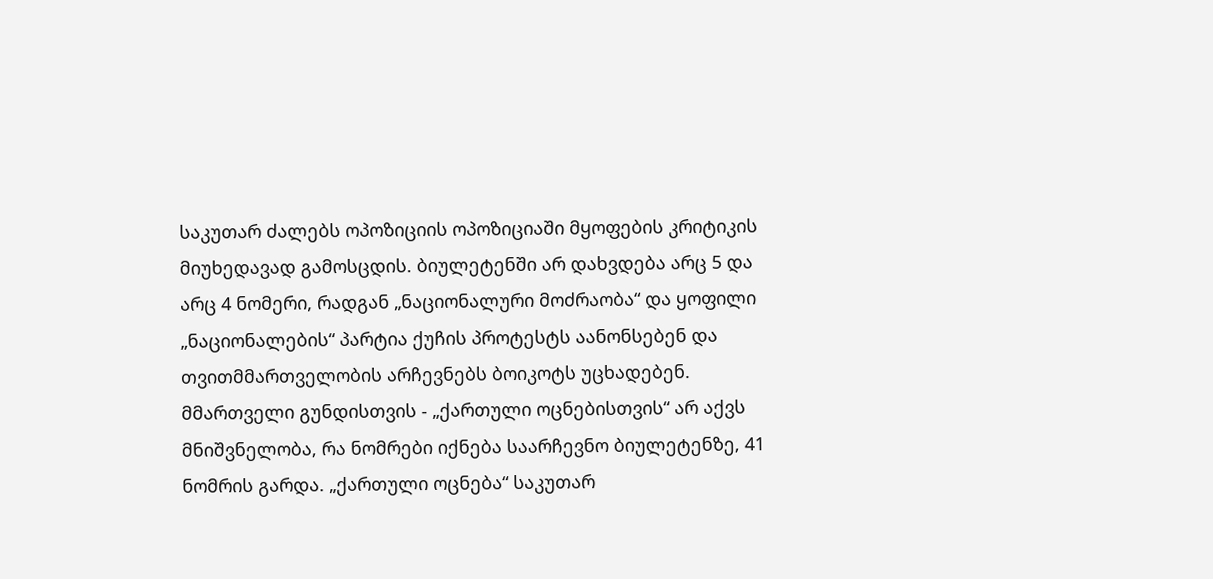საკუთარ ძალებს ოპოზიციის ოპოზიციაში მყოფების კრიტიკის მიუხედავად გამოსცდის. ბიულეტენში არ დახვდება არც 5 და არც 4 ნომერი, რადგან „ნაციონალური მოძრაობა“ და ყოფილი „ნაციონალების“ პარტია ქუჩის პროტესტს აანონსებენ და თვითმმართველობის არჩევნებს ბოიკოტს უცხადებენ.
მმართველი გუნდისთვის - „ქართული ოცნებისთვის“ არ აქვს მნიშვნელობა, რა ნომრები იქნება საარჩევნო ბიულეტენზე, 41 ნომრის გარდა. „ქართული ოცნება“ საკუთარ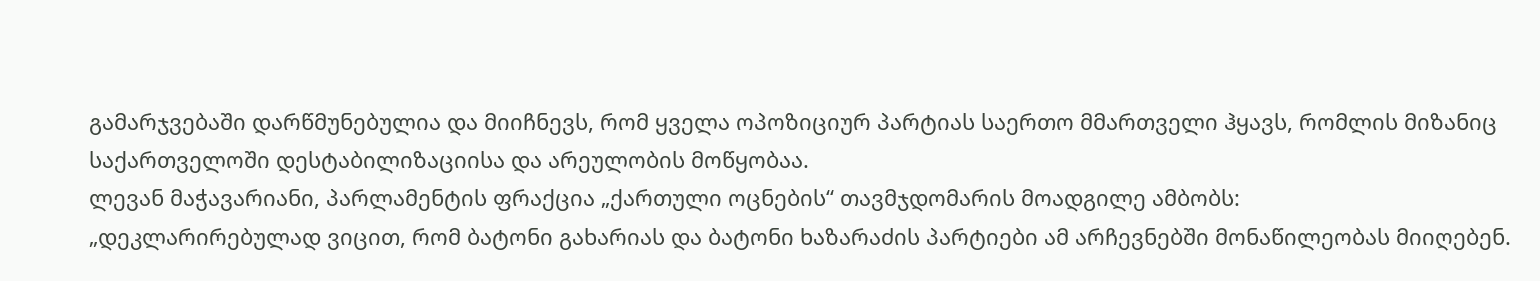გამარჯვებაში დარწმუნებულია და მიიჩნევს, რომ ყველა ოპოზიციურ პარტიას საერთო მმართველი ჰყავს, რომლის მიზანიც საქართველოში დესტაბილიზაციისა და არეულობის მოწყობაა.
ლევან მაჭავარიანი, პარლამენტის ფრაქცია „ქართული ოცნების“ თავმჯდომარის მოადგილე ამბობს:
„დეკლარირებულად ვიცით, რომ ბატონი გახარიას და ბატონი ხაზარაძის პარტიები ამ არჩევნებში მონაწილეობას მიიღებენ.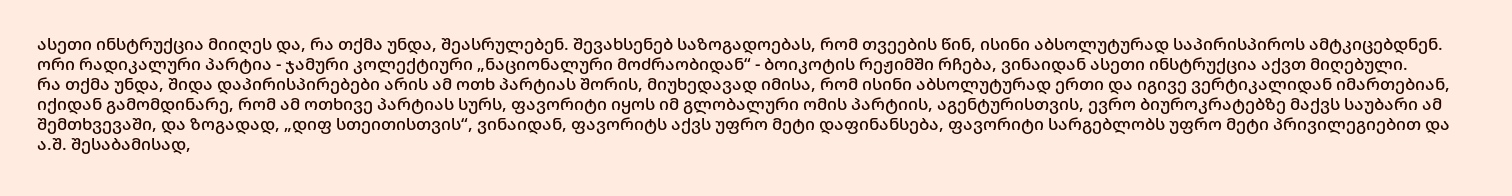ასეთი ინსტრუქცია მიიღეს და, რა თქმა უნდა, შეასრულებენ. შევახსენებ საზოგადოებას, რომ თვეების წინ, ისინი აბსოლუტურად საპირისპიროს ამტკიცებდნენ. ორი რადიკალური პარტია - ჯამური კოლექტიური „ნაციონალური მოძრაობიდან“ - ბოიკოტის რეჟიმში რჩება, ვინაიდან ასეთი ინსტრუქცია აქვთ მიღებული.
რა თქმა უნდა, შიდა დაპირისპირებები არის ამ ოთხ პარტიას შორის, მიუხედავად იმისა, რომ ისინი აბსოლუტურად ერთი და იგივე ვერტიკალიდან იმართებიან, იქიდან გამომდინარე, რომ ამ ოთხივე პარტიას სურს, ფავორიტი იყოს იმ გლობალური ომის პარტიის, აგენტურისთვის, ევრო ბიუროკრატებზე მაქვს საუბარი ამ შემთხვევაში, და ზოგადად, „დიფ სთეითისთვის“, ვინაიდან, ფავორიტს აქვს უფრო მეტი დაფინანსება, ფავორიტი სარგებლობს უფრო მეტი პრივილეგიებით და ა.შ. შესაბამისად,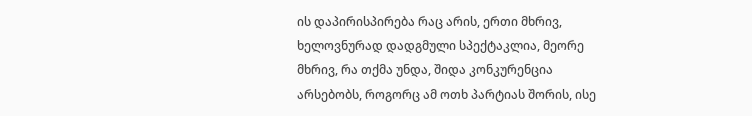ის დაპირისპირება რაც არის, ერთი მხრივ, ხელოვნურად დადგმული სპექტაკლია, მეორე მხრივ, რა თქმა უნდა, შიდა კონკურენცია არსებობს, როგორც ამ ოთხ პარტიას შორის, ისე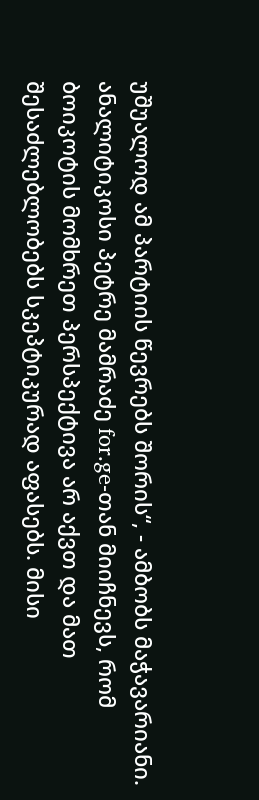უშუალოდ ამ პარტიის წევრებს შორის“, - ამბობს მაჭავარიანი.
ანალიტიკოსი პეტრე მამრაძე for.ge-თან მიიჩნევს, რომ ბოიკოტის მომხრეთ პერსპექტივა არ აქვთ და მათ შესაძლებლობებს სკეპტიკურად აფასებს. მისი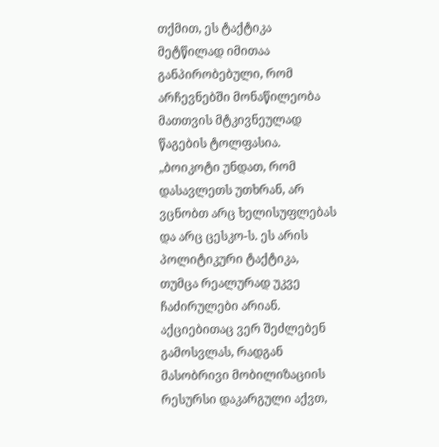თქმით, ეს ტაქტიკა მეტწილად იმითაა განპირობებული, რომ არჩევნებში მონაწილეობა მათთვის მტკივნეულად წაგების ტოლფასია.
„ბოიკოტი უნდათ, რომ დასავლეთს უთხრან, არ ვცნობთ არც ხელისუფლებას და არც ცესკო-ს. ეს არის პოლიტიკური ტაქტიკა, თუმცა რეალურად უკვე ჩაძირულები არიან. აქციებითაც ვერ შეძლებენ გამოსვლას, რადგან მასობრივი მობილიზაციის რესურსი დაკარგული აქვთ,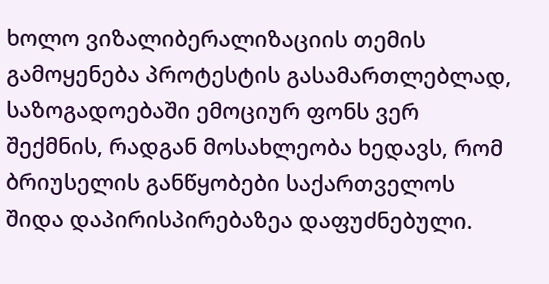ხოლო ვიზალიბერალიზაციის თემის გამოყენება პროტესტის გასამართლებლად, საზოგადოებაში ემოციურ ფონს ვერ შექმნის, რადგან მოსახლეობა ხედავს, რომ ბრიუსელის განწყობები საქართველოს შიდა დაპირისპირებაზეა დაფუძნებული.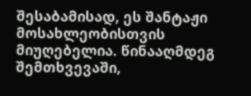შესაბამისად, ეს შანტაჟი მოსახლეობისთვის მიუღებელია. წინააღმდეგ შემთხვევაში,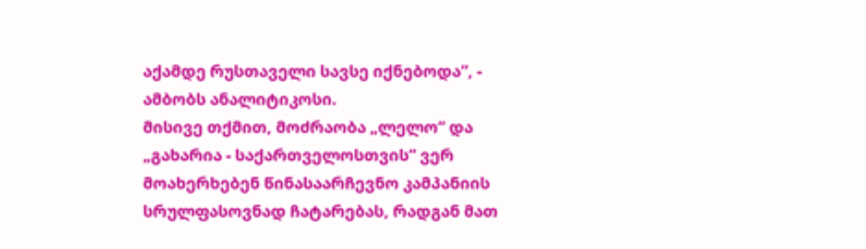აქამდე რუსთაველი სავსე იქნებოდა“, - ამბობს ანალიტიკოსი.
მისივე თქმით, მოძრაობა „ლელო“ და „გახარია - საქართველოსთვის“ ვერ მოახერხებენ წინასაარჩევნო კამპანიის სრულფასოვნად ჩატარებას, რადგან მათ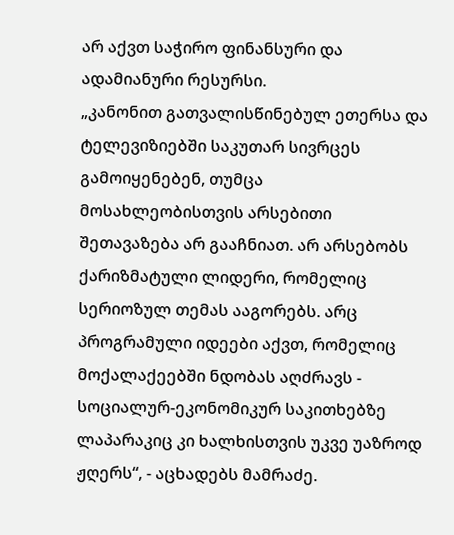არ აქვთ საჭირო ფინანსური და ადამიანური რესურსი.
„კანონით გათვალისწინებულ ეთერსა და ტელევიზიებში საკუთარ სივრცეს გამოიყენებენ, თუმცა მოსახლეობისთვის არსებითი შეთავაზება არ გააჩნიათ. არ არსებობს ქარიზმატული ლიდერი, რომელიც სერიოზულ თემას ააგორებს. არც პროგრამული იდეები აქვთ, რომელიც მოქალაქეებში ნდობას აღძრავს - სოციალურ-ეკონომიკურ საკითხებზე ლაპარაკიც კი ხალხისთვის უკვე უაზროდ ჟღერს“, - აცხადებს მამრაძე.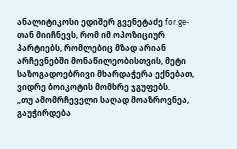ანალიტიკოსი ედიშერ გვენეტაძე for.ge-თან მიიჩნევს, რომ იმ ოპოზიციურ პარტიებს, რომლებიც მზად არიან არჩევნებში მონაწილეობისთვის, მეტი საზოგადოებრივი მხარდაჭერა ექნებათ, ვიდრე ბოიკოტის მომხრე ჯგუფებს.
„თუ ამომრჩეველი საღად მოაზროვნეა, გაუჭირდება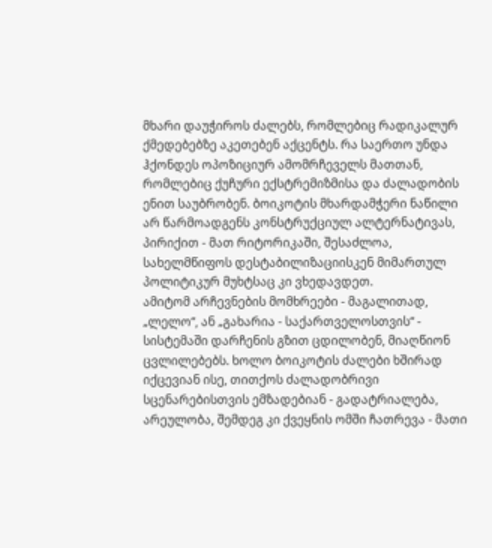მხარი დაუჭიროს ძალებს, რომლებიც რადიკალურ ქმედებებზე აკეთებენ აქცენტს. რა საერთო უნდა ჰქონდეს ოპოზიციურ ამომრჩეველს მათთან, რომლებიც ქუჩური ექსტრემიზმისა და ძალადობის ენით საუბრობენ. ბოიკოტის მხარდამჭერი ნაწილი არ წარმოადგენს კონსტრუქციულ ალტერნატივას, პირიქით - მათ რიტორიკაში, შესაძლოა, სახელმწიფოს დესტაბილიზაციისკენ მიმართულ პოლიტიკურ მუხტსაც კი ვხედავდეთ.
ამიტომ არჩევნების მომხრეები - მაგალითად, „ლელო“, ან „გახარია - საქართველოსთვის“ - სისტემაში დარჩენის გზით ცდილობენ, მიაღწიონ ცვლილებებს. ხოლო ბოიკოტის ძალები ხშირად იქცევიან ისე, თითქოს ძალადობრივი სცენარებისთვის ემზადებიან - გადატრიალება, არეულობა, შემდეგ კი ქვეყნის ომში ჩათრევა - მათი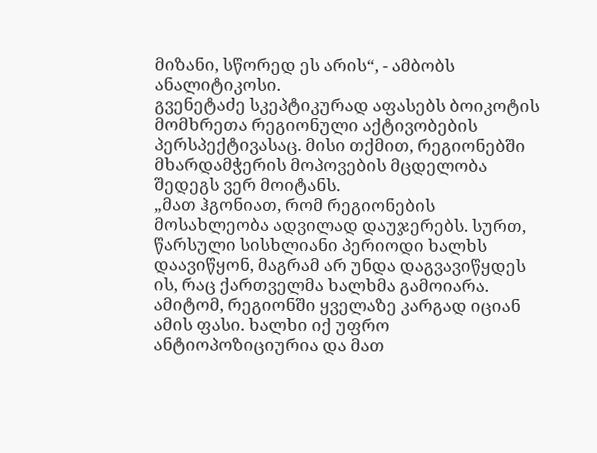მიზანი, სწორედ ეს არის“, - ამბობს ანალიტიკოსი.
გვენეტაძე სკეპტიკურად აფასებს ბოიკოტის მომხრეთა რეგიონული აქტივობების პერსპექტივასაც. მისი თქმით, რეგიონებში მხარდამჭერის მოპოვების მცდელობა შედეგს ვერ მოიტანს.
„მათ ჰგონიათ, რომ რეგიონების მოსახლეობა ადვილად დაუჯერებს. სურთ, წარსული სისხლიანი პერიოდი ხალხს დაავიწყონ, მაგრამ არ უნდა დაგვავიწყდეს ის, რაც ქართველმა ხალხმა გამოიარა. ამიტომ, რეგიონში ყველაზე კარგად იციან ამის ფასი. ხალხი იქ უფრო ანტიოპოზიციურია და მათ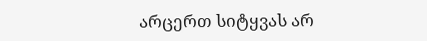არცერთ სიტყვას არ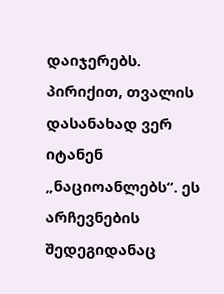დაიჯერებს. პირიქით, თვალის დასანახად ვერ იტანენ „ნაციოანლებს“. ეს არჩევნების შედეგიდანაც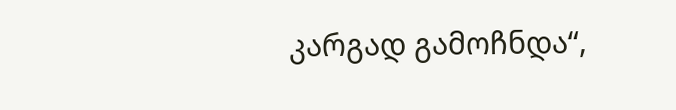კარგად გამოჩნდა“,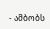- ამბობს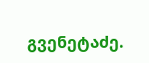გვენეტაძე.